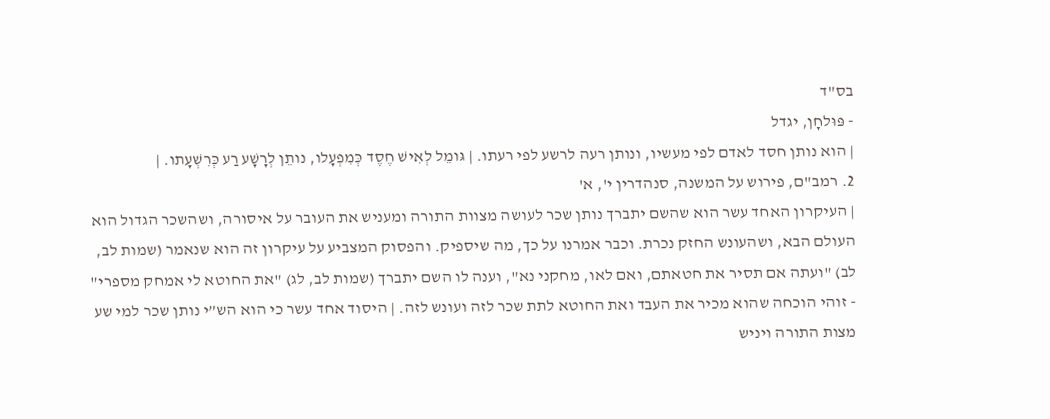בס"ד
- פּוּלחָן, יגדל
| הוא נותן חסד לאדם לפי מעשיו, ונותן רעה לרשע לפי רעתו. | גּומֵל לְאִישׁ חֶסֶד כְּמִפְעָלו, נותֵן לְרָשָׁע רַע כְּרִשְׁעָתו. |
2. רמב"ם, פירוש על המשנה, סנהדרין י', א'
| העיקרון האחד עשר הוא שהשם יתברך נותן שכר לעושה מצוות התורה ומעניש את העובר על איסורה, ושהשכר הגדול הוא העולם הבא, ושהעונש החזק נכרת. וכבר אמרנו על כך, מה שיספיק. והפסוק המצביע על עיקרון זה הוא שנאמר (שמות לב, לב) "ועתה אם תסיר את חטאתם, ואם לאו, מחקני נא", וענה לו השם יתברך (שמות לב, לג) "את החוטא לי אמחק מספרי" - זוהי הוכחה שהוא מכיר את העבד ואת החוטא לתת שכר לזה ועונש לזה. | היסוד אחד עשר כי הוא הש”י נותן שכר למי שע מצות התורה ויניש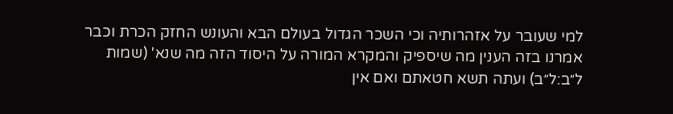למי שעובר על אזהרותיה וכי השכר הגדול בעולם הבא והעונש החזק הכרת וכבר אמרנו בזה הענין מה שיספיק והמקרא המורה על היסוד הזה מה שנא' (שמות ל״ב:ל״ב) ועתה תשא חטאתם ואם אין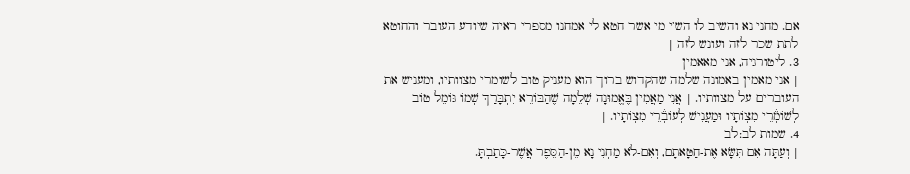אם. מחני נא והשיב לו הש’י מי אשר חטא לי אמחנו מספרי ראיה שיודע העובר והחוטא לתת שכר לזה ועונש לזה |
3. ליטורגיה, אני מאאמין
| אני מאמין באמונה שלמה שהקדוש ברוך הוא מעניק טוב לשומרי מצוותיו, ומעניש את העוברים על מצוותיו. | אֲנִי מַאֲמִין בֶּאֱמוּנָה שְׁלֵמָה שֶׁהַבּוֹרֵא יִתְבָּרַךְ שְׁמוֹ גּוֹמֵל טוֹב לְשׁוֹמְ֒רֵי מִצְוֹתָיו וּמַעֲנִישׁ לְעוֹבְ֒רֵי מִצְוֹתָיו. |
4. שמות לב:לב
| וְעַתָּה אִם תִּשָּׂא אֶת-חַטָּאתָם, וְאִם-לֹא מַחְנִי נָא מֵן-הַסֵּפֶר אֲשֶׁר-כָּתַבְתָּ.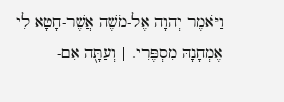וַיֹּאמֶר יְהוָה אֶל-מֹשֶׁה אֲשֶׁר-חָטָא לִי אֶמְחָנָהּ מִסְפֶּרִי. | וְעַתָּ֖ה אִם-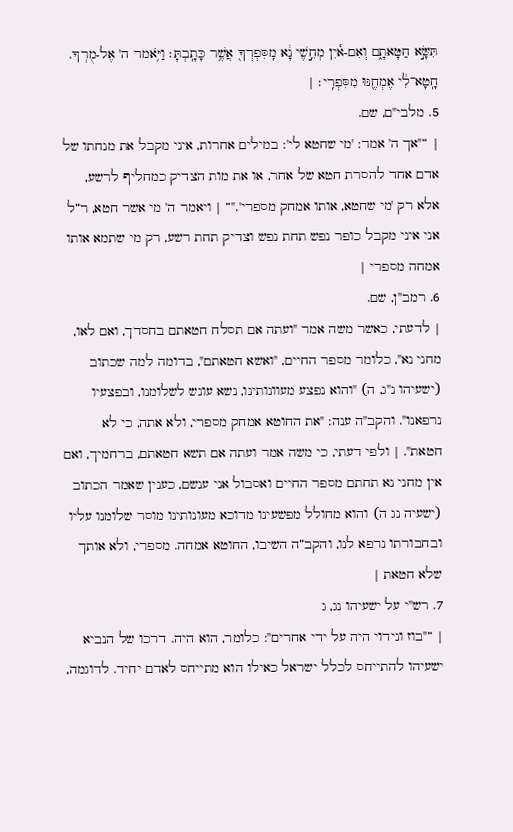תִּשָּׂ֣א חַטָּאתָ֑ם וְאִם-א֕יִן מְחֵ֣שֶׁי נָ֔א מִֽסִּפְרְךָ֖ אֲשֶׁ֥ר כָּתָֽבְתָּ׃ וַיֹּ֥אמר ה' אֶל-מֻרְךָ. חָֽטָא־לִ֔י אֶמְחֶ֖נּוּ מִסִּפְרִֽי׃ |
5. מלבי"ם, שם.
| “"אך ה' אמר: 'מי שחטא לי': במילים אחרות, איני מקבל את מנחתו של אדם אחד להסרת חטא של אחר, או את מות הצדיק כמחליף לרשע, אלא רק 'מי שחטא, אותו אמחק מספרי'."“ | ויאמר ה' מי אשר חטא, ר”ל אני איני מקבל כופר נפש תחת נפש וצדיק תחת רשע, רק מי שתמא אותו אמחה מספרי |
6. רמב"ן, שם.
| לדעתי, כאשר משה אמר "ועתה אם תסלח חטאתם בחסדך, ואם לאו, מחני נא", כלומר מספר החיים, "ואשא חטאתם", בדומה למה שכתוב (ישעיהו נ"ג, ה) "והוא נפצע מעוונותינו, נשא עונש לשלומנו, ובפצעיו נרפאנו". והקב"ה ענה: "את החוטא אמחק מספרי, ולא אתה, כי לא חטאת". | ולפי דעתי, כי משה אמר ועתה אם תשא חטאתם, ברחמיך, ואם אין מחני נא תחתם מספר החיים ואסבול אני ענשם, כענין שאמר הכתוב (ישעיה נג ה) והוא מחולל מפשעינו מדוכא מעונותינו מוסר שלומנו עליו ובחבורתו נרפא לנו, והקב”ה השיבו, החוטא אמחה. מספרי, ולא אותך שלא חטאת |
7. רש"י על ישעיהו נג, ג
| “"בוז ונידוי היה על ידי אחרים": כלומר, הוא היה. דרכו של הנביא ישעיהו להתייחס לכלל ישראל כאילו הוא מתייחס לאדם יחיד. לדוגמה,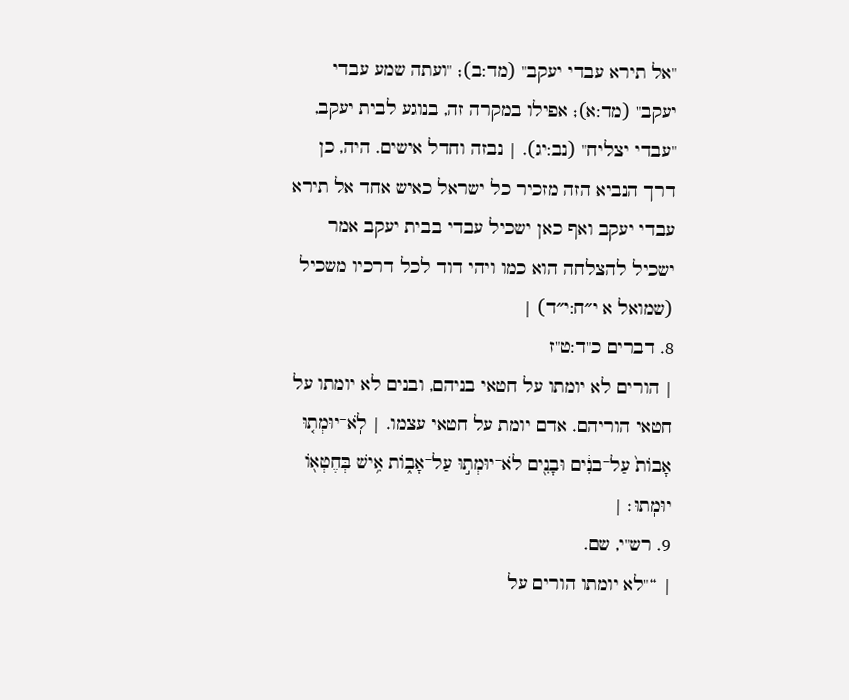"אל תירא עבדי יעקב" (מד:ב); "ועתה שמע עבדי יעקב" (מד:א); אפילו במקרה זה, בנוגע לבית יעקב, "עבדי יצליח" (נב:יג). | נבזה וחדל אישים. היה, כן דרך הנביא הזה מזכיר כל ישראל כאיש אחד אל תירא עבדי יעקב ואף כאן ישכיל עבדי בבית יעקב אמר ישכיל להצלחה הוא כמו ויהי דוד לכל דרכיו משכיל (שמואל א י״ח:י״ד) |
8. דברים כ"ד:ט"ז
| הורים לא יומתו על חטאי בניהם, ובנים לא יומתו על חטאי הוריהם. אדם יומת על חטאי עצמו. | לֹֽא־יוּמְת֤וּ אָבוֹת֙ עַל־בנִ֔ים וּבָנִ֖ים לֹא־יוּמְת֣וּ עַל־אָב֑וֹת אִ֥ישׁ בְּחֶטְא֖וֹ יוּמֽתוּ׃ |
9. רש"י, שם.
| “"לא יומתו הורים על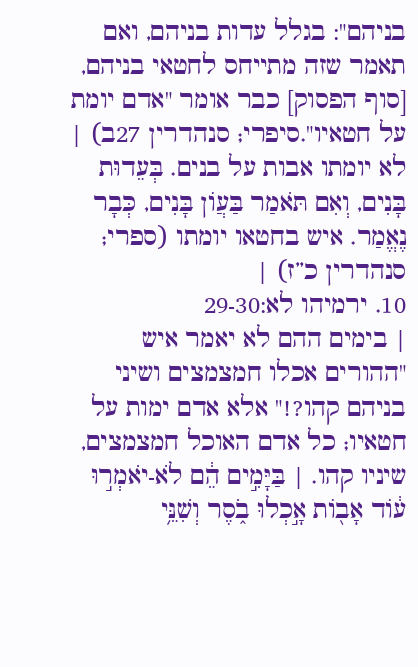בניהם": בגלל עדות בניהם, ואם תאמר שזה מתייחס לחטאי בניהם, [סוף הפסוק] כבר אומר "אדם יומת על חטאיו".סיפרי; סנהדרין 27ב) | לא יומתו אבות על בנים. בְּעֵדוּת בָּנִים, וְאִם תֹּאמַר בַּעֲוֹן בָּנִים, כְּבָר נֶאֱמַר. איש בחטאו יומתו (ספרי; סנהדרין כ”ז) |
10. ירמיהו לא:29-30
| בימים ההם לא יאמר איש "ההורים אכלו חמצמצים ושיני בניהם קהו?!" אלא אדם ימות על חטאיו; כל אדם האוכל חמצמצים, שיניו קהו. | בַּיָּמִ֣ים הֵ֔ם לֹא-יֹאמְר֣וּ ע֔וֹד אָב֖וֹת אָ֣כְלוּ בֹ֑סֶר וְשִׁנֵּ֥י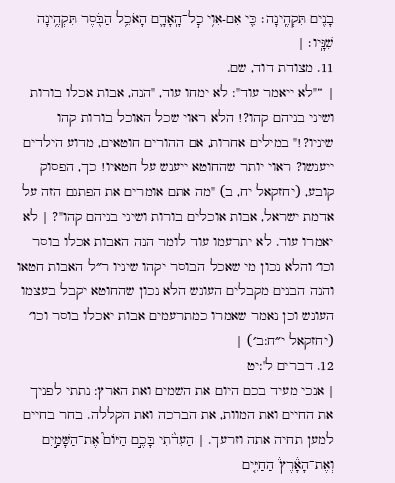בָנִ֖ים תִּקְהֶֽינָה׃ כִּ֛י אִם-אִו֥י כׇל־הָֽאָדָ֛ם הָאֹכֵ֥ל הַבֹּ֖סֶר תִּקְהֶ֥ינָה שִׁנָּֽיו׃ |
11. מצודת דוד, שם.
| “"לא ייאמר עוד": לא ימחו עוד, "הנה, אבות אכלו בורות ושיני בניהם קהו?! הלא ראוי שכל האוכל בורות קהו שיניו?!" במילים אחרות, אם ההורים חוטאים, מדוע הילדים ייענשו? ראוי יותר שהחוטא ייענש על חטאיו! כך, הפסוק קובע, (יחזקאל יח, ב) "מה אתם אומרים את הפתגם הזה על אדמת ישראל, אבות אוכלים בורות ושיני בניהם קהו"? | לא יאמרו עוד. לא יתרעמו עוד לומר הנה האבות אכלו בוסר וכו׳ והלא נכון מי שאכל הבוסר יקהו שיניו ר״ל האבות חטאו והנה הבנים מקבלים העונש הלא נכון שהחוטא יקבל בעצמו העונש וכן נאמר שאמרו כמתרעמים אבות יאכלו בוסר וכו׳ (יחזקאל י״ח:ב׳) |
12. דברים ל':יט
| אנכי מעיד בכם היום את השמים ואת הארץ: נתתי לפניך את החיים ואת המוות, את הברכה ואת הקללה. בחר בחיים למען תחיה אתה וזרעך. | הַעִדֹ֨תִי בָּכֶ֣ם הַיּוֹם֮ אֶת־הַשָּׁמַ֣יִם וְאֶת־הָאָ֒רֶץ֒ הַחַיִּ֤ים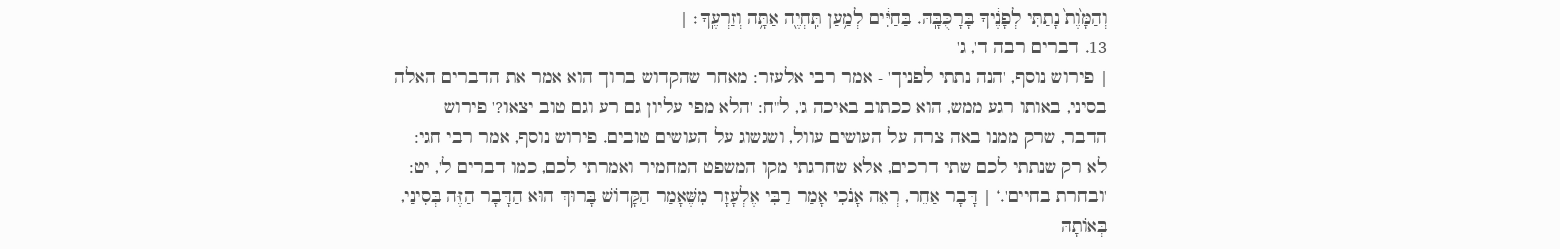וְהַמָּ֙וֶת֙ נָתַתִּי לְפָנֶ֔יךָ בָּרָכֻּבָּֽהּ. בַּחַיִּ֔ים לְמַ֥עַן תִּֽחְיֶ֖ה אַתָּ֥ה וְזַרְעֶֽךָ׃ |
13. דברים רבה ד', ג'
| פירוש נוסף, 'הנה נתתי לפניך' - אמר רבי אלעזר: מאחר שהקדוש ברוך הוא אמר את הדברים האלה בסיני, באותו רגע ממש, הוא ככתוב באיכה ג', ל"ח: 'הלא מפי עליון גם רע וגם טוב יצאו?' פירוש הדבר, שרק ממנו באה צרה על העושים עוול, ושגשוג על העושים טובים. פירוש נוסף, אמר רבי חגי: לא רק שנתתי לכם שתי דרכים, אלא שחרגתי מקו המשפט המחמיר ואמרתי לכם, כמו דברים ל', יט: 'ובחרת בחיים'.‘ | דָּבָר אַחֵר, רְאֵה אָנֹכִי אָמַר רַבִּי אֶלְעָזָר מִשֶּׁאָמַר הַקָּדוֹשׁ בָּרוּךְ הוּא הַדָּבָר הַזֶּה בְּסִינַי, בְּאוֹתָהּ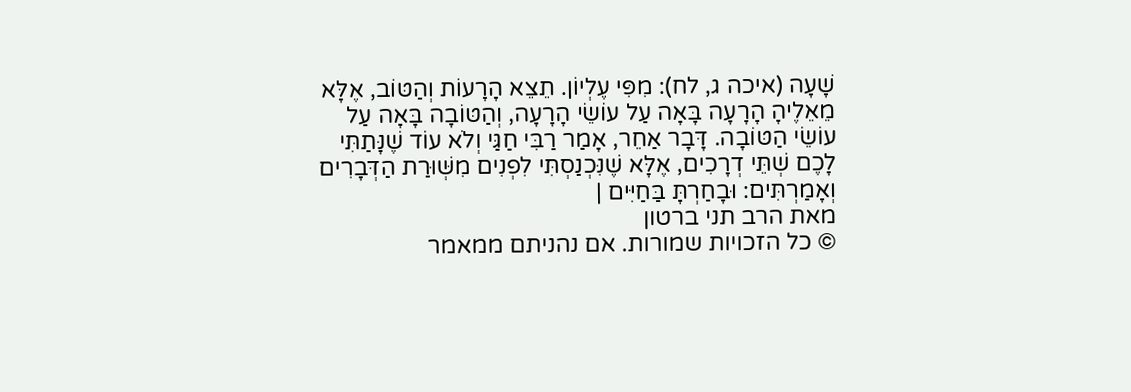שָׁעָה (איכה ג, לח): מִפִּי עֶלְיוֹן. תֵצֵא הָרָעוֹת וְהַטּוֹב, אֶלָּא מֵאֵלֶיהָ הָרָעָה בָּאָה עַל עוֹשֵׂי הָרָעָה, וְהַטּוֹבָה בָּאָה עַל עוֹשֵׂי הַטּוֹבָה. דָּבָר אַחֵר, אָמַר רַבִּי חַגַּי וְלֹא עוֹד שֶׁנָּתַתִּי לָכֶם שְׁתֵּי דְרָכִים, אֶלָּא שֶׁנִּכְנַסְתִּי לִפְנִים מִשְּׁוּרַת הַדְּבָרִים וְאָמַרְתִּים: וּבָחַרְתָּ בַּחַיִּים |
מאת הרב תני ברטון
© כל הזכויות שמורות. אם נהניתם ממאמר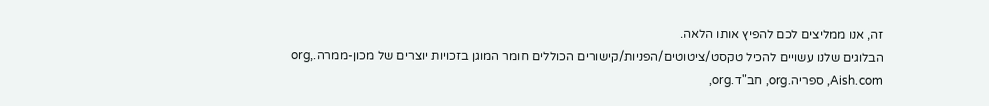זה, אנו ממליצים לכם להפיץ אותו הלאה.
הבלוגים שלנו עשויים להכיל טקסט/ציטוטים/הפניות/קישורים הכוללים חומר המוגן בזכויות יוצרים של מכון-ממרה.org, Aish.com, ספריה.org, חב"ד.org,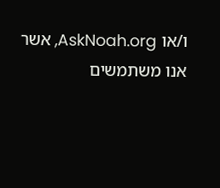ו/או AskNoah.org, אשר אנו משתמשים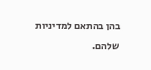בהן בהתאם למדיניות שלהם.